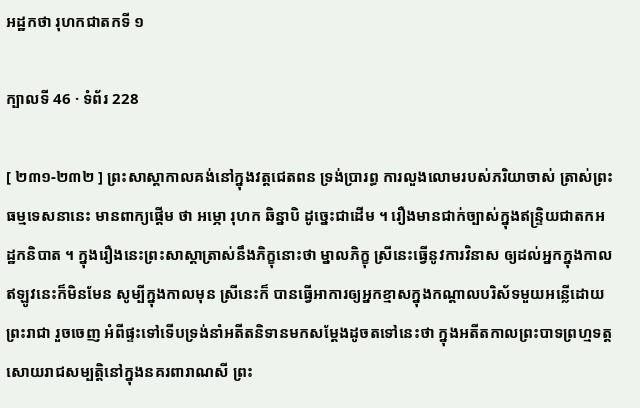អដ្ឋកថា រុហកជាតកទី ១

ក្បាលទី 46 · ទំព័រ 228

[ ២៣១-២៣២ ] ព្រះសាស្តាកាលគង់នៅក្នុងវត្តជេតពន ទ្រង់ប្រារព្ធ ការលួងលោមរបស់ភរិយាចាស់ ត្រាស់ព្រះធម្មទេសនានេះ មានពាក្យផ្តើម ថា អម្ភោ រុហក ឆិន្នាបិ ដូច្នេះជាដើម ។ រឿងមានជាក់ច្បាស់ក្នុងឥន្ទ្រិយជាតកអដ្ឋកនិបាត ។ ក្នុងរឿងនេះព្រះសាស្តាត្រាស់នឹងភិក្ខុនោះថា ម្នាលភិក្ខុ ស្រីនេះធ្វើនូវការវិនាស ឲ្យដល់អ្នកក្នុងកាលឥឡូវនេះក៏មិនមែន សូម្បីក្នុងកាលមុន ស្រីនេះក៏ បានធ្វើអាការឲ្យអ្នកខ្មាសក្នុងកណ្តាលបរិស័ទមួយអន្លើដោយព្រះរាជា រួចចេញ អំពីផ្ទះទៅទើបទ្រង់នាំអតីតនិទានមកសម្តែងដូចតទៅនេះថា ក្នុងអតីតកាលព្រះបាទព្រហ្មទត្តសោយរាជសម្បត្តិនៅក្នុងនគរពារាណសី ព្រះ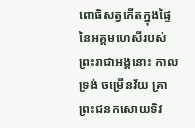ពោធិសត្វកើតក្នុងផ្ទៃនៃអគ្គមហេសីរបស់ព្រះរាជាអង្គនោះ កាលទ្រង់ ចម្រើនវ័យ គ្រាព្រះជនកសោយទិវ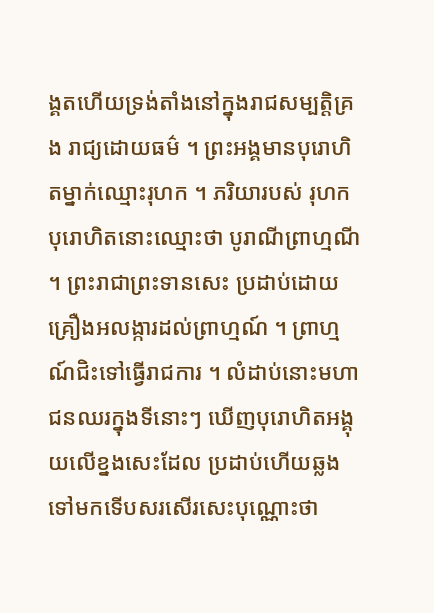ង្គតហើយទ្រង់តាំងនៅក្នុងរាជសម្បត្តិគ្រង រាជ្យដោយធម៌ ។ ព្រះអង្គមានបុរោហិតម្នាក់ឈ្មោះរុហក ។ ភរិយារបស់ រុហកបុរោហិតនោះឈ្មោះថា បូរាណីព្រាហ្មណី ។ ព្រះរាជាព្រះទានសេះ ប្រដាប់ដោយគ្រឿងអលង្ការដល់ព្រាហ្មណ៍ ។ ព្រាហ្មណ៍ជិះទៅធ្វើរាជការ ។ លំដាប់នោះមហាជនឈរក្នុងទីនោះៗ ឃើញបុរោហិតអង្គុយលើខ្នងសេះដែល ប្រដាប់ហើយឆ្លងទៅមកទើបសរសើរសេះបុណ្ណោះថា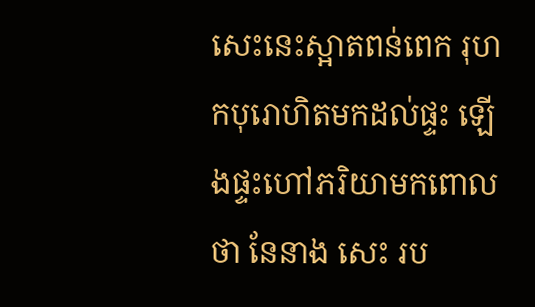សេះនេះស្អាតពន់ពេក រុហកបុរោហិតមកដល់ផ្ទះ ឡើងផ្ទះហៅភរិយាមកពោលថា នែនាង សេះ រប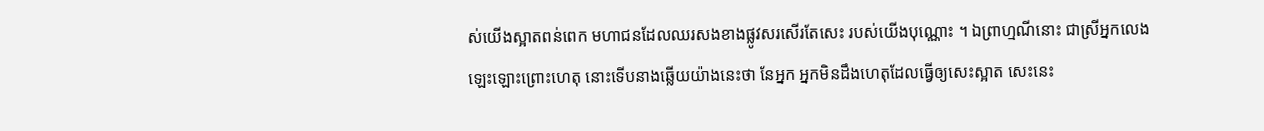ស់យើងស្អាតពន់ពេក មហាជនដែលឈរសងខាងផ្លូវសរសើរតែសេះ របស់យើងបុណ្ណោះ ។ ឯព្រាហ្មណីនោះ ជាស្រីអ្នកលេងឡេះឡោះព្រោះហេតុ នោះទើបនាងឆ្លើយយ៉ាងនេះថា នែអ្នក អ្នកមិនដឹងហេតុដែលធ្វើឲ្យសេះស្អាត សេះនេះ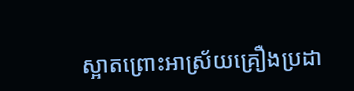ស្អាតព្រោះអាស្រ័យគ្រឿងប្រដា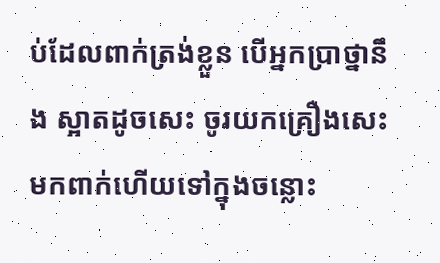ប់ដែលពាក់ត្រង់ខ្លួន បើអ្នកប្រាថ្នានឹង ស្អាតដូចសេះ ចូរយកគ្រឿងសេះមកពាក់ហើយទៅក្នុងចន្លោះ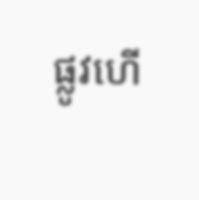ផ្លូវហើ